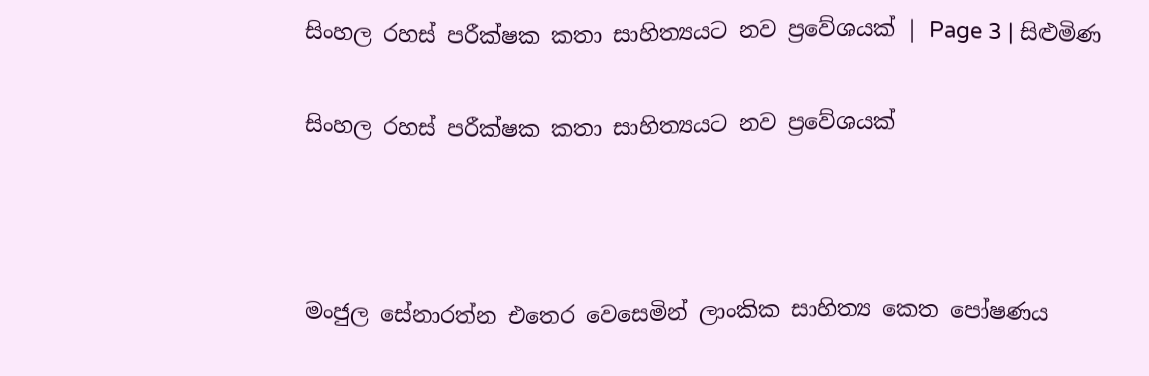සිංහල රහස් පරීක්ෂක කතා සාහිත්‍යයට නව ප්‍රවේශයක් | Page 3 | සිළුමිණ

සිංහල රහස් පරීක්ෂක කතා සාහිත්‍යයට නව ප්‍රවේශයක්



මංජුල සේනාරත්න එතෙර වෙසෙමින් ලාංකික සාහිත්‍ය කෙත පෝෂණය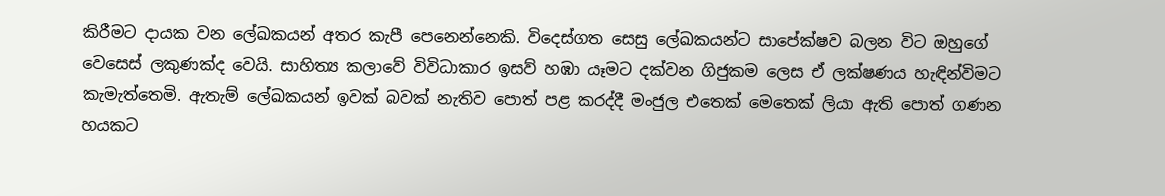කිරීමට දායක වන ලේඛකයන් අතර කැපී පෙනෙන්නෙකි. විදෙස්ගත සෙසු ලේඛකයන්ට සාපේක්ෂව බලන විට ඔහුගේ වෙසෙස් ලකුණක්ද වෙයි. සාහිත්‍ය කලාවේ විවිධාකාර ඉසව් හඹා යෑමට දක්වන ගිජුකම ලෙස ඒ ලක්ෂණය හැඳින්විමට කැමැත්තෙමි. ඇතැම් ලේඛකයන් ඉවක් බවක් නැතිව පොත් පළ කරද්දී මංජුල එතෙක් මෙතෙක් ලියා ඇති පොත් ගණන හයකට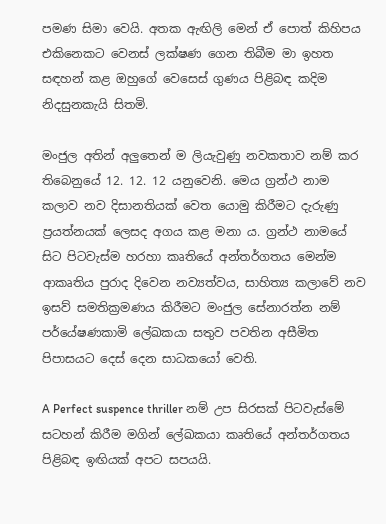පමණ සිමා වෙයි. අතක ඇඟිලි මෙන් ඒ පොත් කිහිපය එකිනෙකට වෙනස් ලක්ෂණ ගෙන තිබීම මා ඉහත සඳහන් කළ ඔහුගේ වෙසෙස් ගුණය පිළිබඳ කදිම නිදසුනකැයි සිතමි.

මංජුල අතින් අලුතෙන් ම ලියැවුණු නවකතාව නම් කර තිබෙනුයේ 12. 12. 12 යනුවෙනි. මෙය ග්‍රන්ථ නාම කලාව නව දිසානතියක් වෙත යොමු කිරීමට දැරුණු ප්‍රයත්නයක් ලෙසද අගය කළ මනා ය. ග්‍රන්ථ නාමයේ සිට පිටවැස්ම හරහා කෘතියේ අන්තර්ගතය මෙන්ම ආකෘතිය පුරාද දිවෙන නව්‍යත්වය, සාහිත්‍ය කලාවේ නව ඉසව් සමතික්‍රමණය කිරීමට මංජුල සේනාරත්න නම් පර්යේෂණකාමි ලේඛකයා සතුව පවතින අසීමිත පිපාසයට දෙස් දෙන සාධකයෝ වෙති.

A Perfect suspence thriller නම් උප සිරසක් පිටවැස්මේ සටහන් කිරීම මගින් ලේඛකයා කෘතියේ අන්තර්ගතය පිළිබඳ ඉඟියක් අපට සපයයි.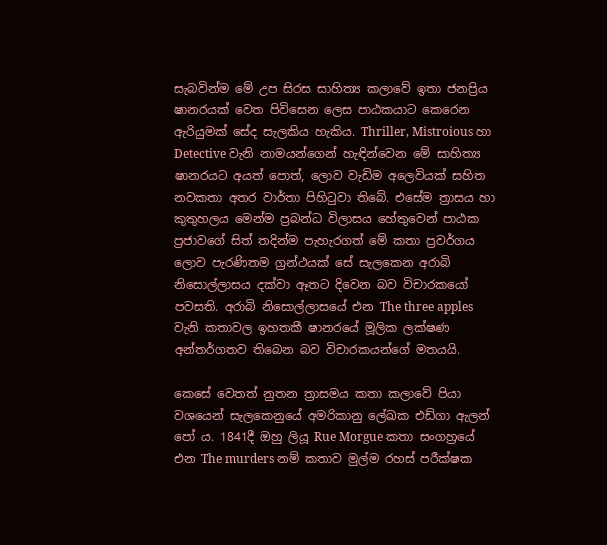සැබවින්ම මේ උප සිරස සාහිත්‍ය කලාවේ ඉතා ජනප්‍රිය ෂානරයක් වෙත පිවිසෙන ලෙස පාඨකයාට කෙරෙන ඇරියුමක් සේද සැලකිය හැකිය. Thriller, Mistroious හා Detective වැනි නාමයන්ගෙන් හැඳින්වෙන මේ සාහිත්‍ය ෂානරයට අයත් පොත්, ලොව වැඩිම අලෙවියක් සහිත නවකතා අතර වාර්තා පිහිටුවා තිබේ. එසේම ත්‍රාසය හා කුතුහලය මෙන්ම ප්‍රබන්ධ විලාසය හේතුවෙන් පාඨක ප්‍රජාවගේ සිත් තදින්ම පැහැරගත් මේ කතා ප්‍රවර්ගය ලොව පැරණිතම ග්‍රන්ථයක් සේ සැලකෙන අරාබි නිසොල්ලාසය දක්වා ඈතට දිවෙන බව විචාරකයෝ පවසති. අරාබි නිසොල්ලාසයේ එන The three apples වැනි කතාවල ඉහතකී ෂානරයේ මූලික ලක්ෂණ අන්තර්ගතව තිබෙන බව විචාරකයන්ගේ මතයයි.

කෙසේ වෙතත් නුතන ත්‍රාසමය කතා කලාවේ පියා වශයෙන් සැලකෙනුයේ අමරිකානු ලේඛක එඩ්ගා ඇලන් පෝ ය. 1841දී ඔහු ලියූ Rue Morgue කතා සංගහ්‍රයේ එන The murders නම් කතාව මුල්ම රහස් පරීක්ෂක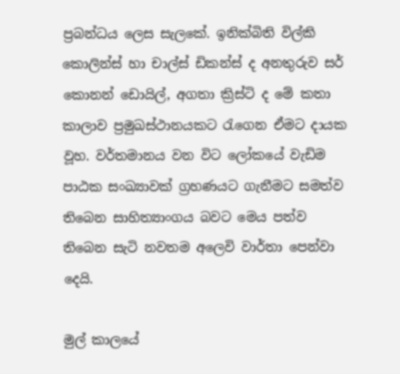ප්‍රබන්ධය ලෙස සැලකේ. ඉනික්බිති විල්කි කොලින්ස් හා චාල්ස් ඩිකන්ස් ද අනතුරුව සර් කොනන් ඩොයිල්, අගතා ක්‍රිස්ටි ද මේ කතා කාලාව ප්‍රමුඛස්ථානයකට රැගෙන ඒමට දායක වූහ. වර්තමානය වන විට ලෝකයේ වැඩිම පාඨක සංඛ්‍යාවක් ග්‍රහණයට ගැනීමට සමත්ව තිබෙන සාහිත්‍යාංගය බවට මෙය පත්ව තිබෙන සැටි නවතම අලෙවි වාර්තා පෙන්වා දෙයි.

මුල් කාලයේ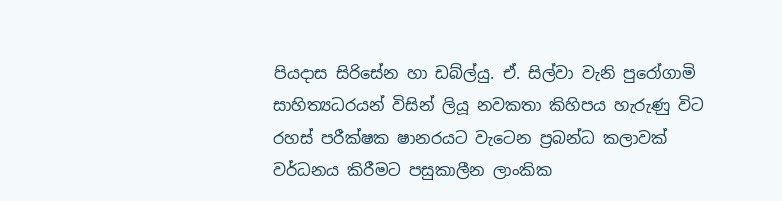පියදාස සිරිසේන හා ඩබ්ල්යු. ඒ. සිල්වා වැනි පුරෝගාමි සාහිත්‍යධරයන් විසින් ලියූ නවකතා කිහිපය හැරුණු විට රහස් පරීක්ෂක ෂානරයට වැටෙන ප්‍රබන්ධ කලාවක් වර්ධනය කිරීමට පසුකාලීන ලාංකික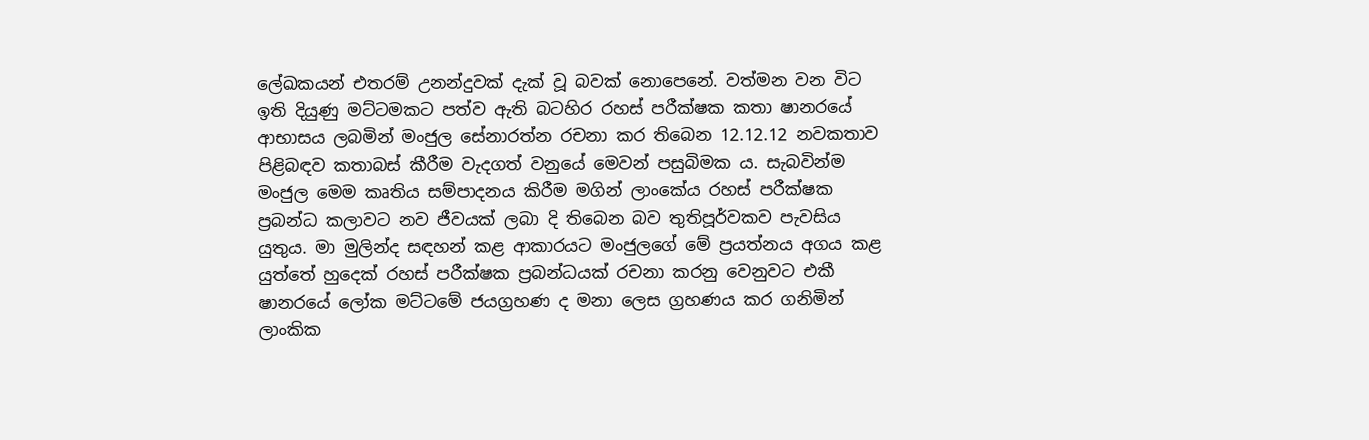ලේඛකයන් එතරම් උනන්දුවක් දැක් වූ බවක් නොපෙනේ. වත්මන වන විට ඉති දියුණු මට්ටමකට පත්ව ඇති බටහිර රහස් පරීක්ෂක කතා ෂානරයේ ආභාසය ලබමින් මංජුල සේනාරත්න රචනා කර තිබෙන 12.12.12 නවකතාව පිළිබඳව කතාබස් කීරීම වැදගත් වනුයේ මෙවන් පසුබිමක ය. සැබවින්ම මංජුල මෙම කෘතිය සම්පාදනය කිරීම මගින් ලාංකේය රහස් පරීක්ෂක ප්‍රබන්ධ කලාවට නව ජීවයක් ලබා දි තිබෙන බව තුතිපූර්වකව පැවසිය යුතුය. මා මුලින්ද සඳහන් කළ ආකාරයට මංජුලගේ මේ ප්‍රයත්නය අගය කළ යුත්තේ හුදෙක් රහස් පරීක්ෂක ප්‍රබන්ධයක් රචනා කරනු වෙනුවට එකී ෂානරයේ ලෝක මට්ටමේ ජයග්‍රහණ ද මනා ලෙස ග්‍රහණය කර ගනිමින් ලාංකික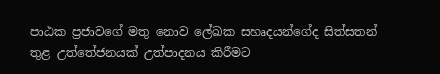පාඨක ප්‍රජාවගේ මතු නොව ලේඛක සහෘදයන්ගේද සිත්සතන් තුළ උත්තේජනයක් උත්පාදනය කිරීමට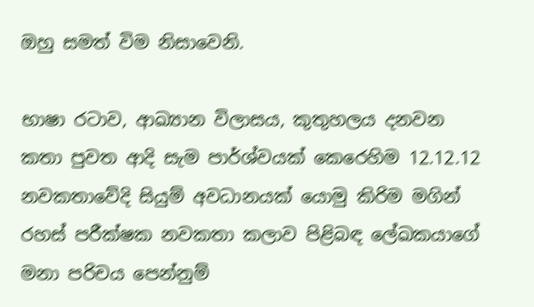ඔහු සමත් විම නිසාවෙනි.

භාෂා රටාව, ආඛ්‍යාන විලාසය, කුතුහලය දනවන කතා පුවත ආදි සැම පාර්ශ්වයක් කෙරෙහිම 12.12.12 නවකතාවේදි සියුම් අවධානයක් යොමු කිරිම මගින් රහස් පරීක්ෂක නවකතා කලාව පිළිබඳ ලේඛකයාගේ මනා පරිචය පෙන්නුම්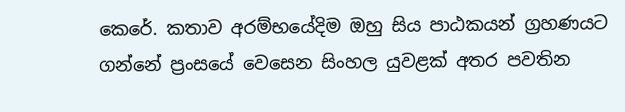කෙරේ. කතාව අරම්භයේදිම ඔහු සිය පාඨකයන් ග්‍රහණයට ගන්නේ ප්‍රංසයේ වෙසෙන සිංහල යුවළක් අතර පවතින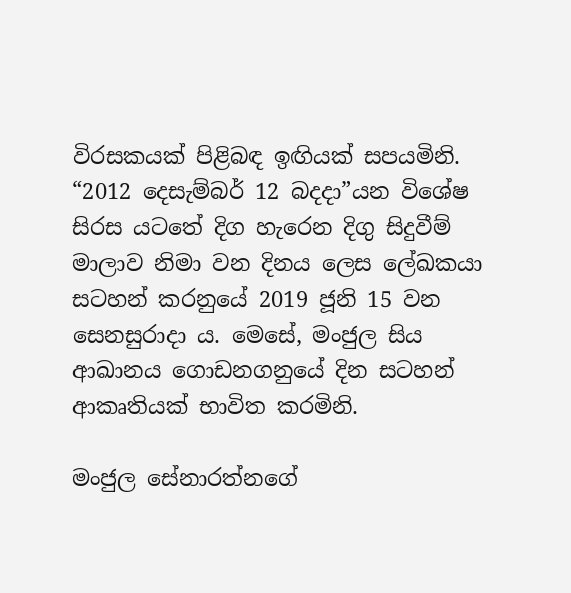විරසකයක් පිළිබඳ ඉඟියක් සපයමිනි. “2012 දෙසැම්බර් 12 බදදා”යන විශේෂ සිරස යටතේ දිග හැරෙන දිගු සිදුවීම් මාලාව නිමා වන දිනය ලෙස ලේඛකයා සටහන් කරනුයේ 2019 ජූනි 15 වන සෙනසුරාදා ය. මෙසේ, මංජුල සිය ආඛානය ගොඩනගනුයේ දින සටහන් ආකෘතියක් භාවිත කරමිනි.

මංජුල සේනාරත්නගේ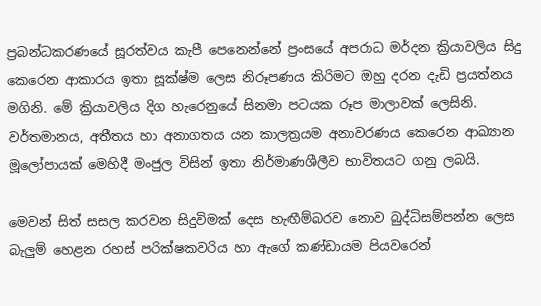ප්‍රබන්ධකරණයේ සූරත්වය කැපී පෙනෙන්නේ ප්‍රංසයේ අපරාධ මර්දන ක්‍රියාවලිය සිදු කෙරෙන ආකාරය ඉතා සූක්ෂ්ම ලෙස නිරූපණය කිරිමට ඔහු දරන දැඩි ප්‍රයත්නය මගිනි. මේ ක්‍රියාවලිය දිග හැරෙනුයේ සිනමා පටයක රූප මාලාවක් ලෙසිනි. වර්තමානය, අතීතය හා අනාගතය යන කාලත්‍රයම අනාවරණය කෙරෙන ආඛ්‍යාන මූලෝපායක් මෙහිදී මංජුල විසින් ඉතා නිර්මාණශීලීව භාවිතයට ගනු ලබයි.

මෙවන් සිත් සසල කරවන සිදුවිමක් දෙස හැඟීම්බරව නොව බුද්ධිසම්පන්න ලෙස බැලුම් හෙළන රහස් පරික්ෂකවරිය හා ඇගේ කණ්ඩායම පියවරෙන්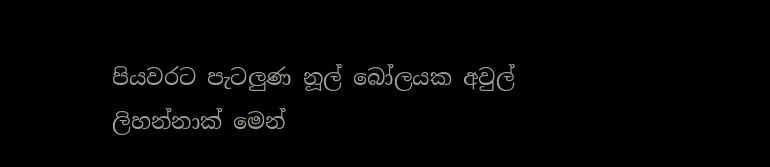පියවරට පැටලුණ නූල් බෝලයක අවුල් ලිහන්නාක් මෙන්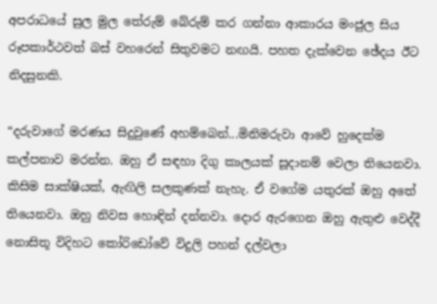අපරාධයේ සුල මුල තේරුම් බේරුම් කර ගන්නා ආකාරය මංජුල සිය රූපකාර්ථවත් බස් වහරෙන් සිතුවමට නඟයි. පහත දැක්වෙන ඡේදය ඊට නිදසුනකි.

“දරුවාගේ මරණය සිදුවුණේ අහම්බෙන්...මිනිමරුවා ආවේ හුදෙක්ම කල්පනාව මරන්න. ඔහු ඒ සඳහා දිගු කාලයක් සූදානම් වෙලා තියෙනවා. කිසිම සාක්ෂියක්, ඇඟිලි සලකුණක් නැහැ. ඒ වගේම යතුරක් ඔහු අතේ තියෙනවා. ඔහු නිවස හොඳින් දන්නවා. දොර ඇරගෙන ඔහු ඇතුළු වෙද්දී නොසිතූ විදිහට කෝරිඩෝවේ විදුලි පහන් දල්වලා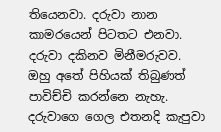තියෙනවා. දරුවා නාන කාමරයෙන් පිටතට එනවා. දරුවා දකිනව මිනීමරුවව. ඔහු අතේ පිහියක් තිබුණත් පාවිච්චි කරන්නෙ නැහැ. දරුවාගෙ ගෙල එතනදි කැපුවා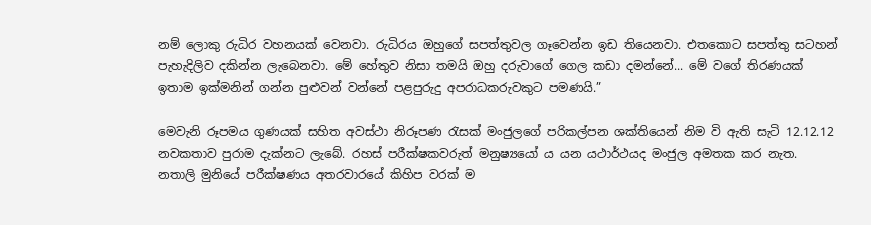නම් ලොකු රුධිර වහනයක් වෙනවා. රුධිරය ඔහුගේ සපත්තුවල ගෑවෙන්න ඉඩ තියෙනවා. එතකොට සපත්තු සටහන් පැහැදිලිව දකින්න ලැබෙනවා. මේ හේතුව නිසා තමයි ඔහු දරුවාගේ ගෙල කඩා දමන්නේ... මේ වගේ තිරණයක් ඉතාම ඉක්මනින් ගන්න පුළුවන් වන්නේ පළපුරුදු අපරාධකරුවකුට පමණයි.”

මෙවැනි රූපමය ගුණයක් සහිත අවස්ථා නිරූපණ රැසක් මංජුලගේ පරිකල්පන ශක්තියෙන් නිම වි ඇති සැටි 12.12.12 නවකතාව පුරාම දැක්නට ලැබේ. රහස් පරීක්ෂකවරුත් මනුෂ්‍යයෝ ය යන යථාර්ථයද මංජුල අමතක කර නැත. නතාලි මුනියේ පරීක්ෂණය අතරවාරයේ කිහිප වරක් ම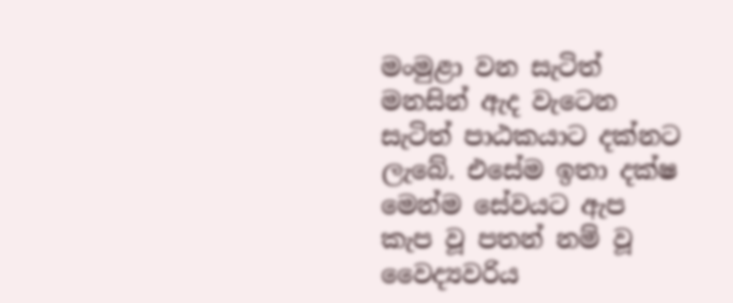මංමුළා වන සැටිත් මනසින් ඇද වැටෙන සැටිත් පාඨකයාට දක්නට ලැබේ. එසේම ඉතා දක්ෂ මෙන්ම සේවයට ඇප කැප වූ පතන් නම් වූ වෛද්‍යවරිය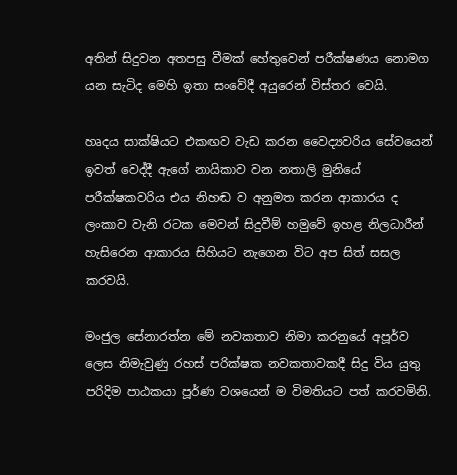අතින් සිදුවන අතපසු වීමක් හේතුවෙන් පරීක්ෂණය නොමග යන සැටිද මෙහි ඉතා සංවේදී අයුරෙන් විස්තර වෙයි.

හෘදය සාක්ෂියට එකඟව වැඩ කරන වෛද්‍යවරිය සේවයෙන් ඉවත් වෙද්දී ඇගේ නායිකාව වන නතාලි මුනියේ පරීක්ෂකවරිය එය නිහඬ ව අනුමත කරන ආකාරය ද ලංකාව වැනි රටක මෙවන් සිදුවීම් හමුවේ ඉහළ නිලධාරීන් හැසිරෙන ආකාරය සිහියට නැගෙන විට අප සිත් සසල කරවයි.

මංජුල සේනාරත්න මේ නවකතාව නිමා කරනුයේ අපූර්ව ලෙස නිමැවුණු රහස් පරික්ෂක නවකතාවකදී සිදු විය යුතු පරිදිම පාඨකයා පූර්ණ වශයෙන් ම විමතියට පත් කරවමිනි.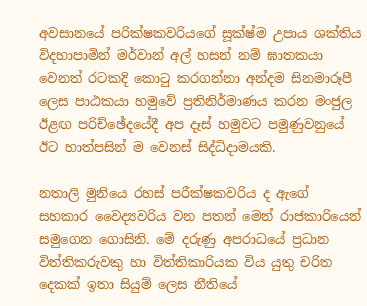අවසානයේ පරික්ෂකවරියගේ සූක්ෂ්ම උපාය ශක්තිය විදහාපාමින් මර්වාන් අල් හසන් නම් ඝාතකයා වෙනත් රටකදි කොටු කරගන්නා අන්දම සිනමාරූපී ලෙස පාඨකයා හමුවේ ප්‍රතිනිර්මාණය කරන මංජුල ඊළඟ පරිච්ඡේදයේදී අප දෑස් හමුවට පමුණුවනුයේ ඊට හාත්පසින් ම වෙනස් සිද්ධිදාමයකි.

නතාලි මුනියෙ රහස් පරීක්ෂකවරිය ද ඇගේ සහකාර වෛද්‍යවරිය වන පතන් මෙන් රාජකාරියෙන් සමුගෙන ගොසිනි. මේ දරුණු අපරාධයේ ප්‍රධාන විත්තිකරුවකු හා විත්තිකාරියක විය යුතු චරිත දෙකක් ඉතා සියුම් ලෙස නීතියේ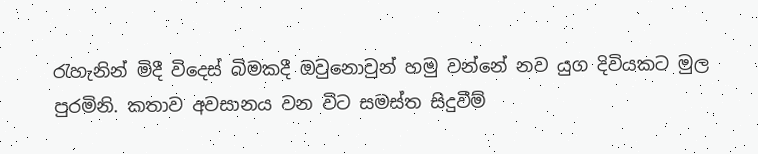රැහැනින් මිදී විදෙස් බිමකදී ඔවුනොවුන් හමු වන්නේ නව යුග දිවියකට මුල පුරමිනි. කතාව අවසානය වන විට සමස්ත සිදුවීම්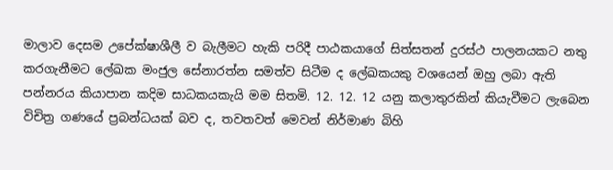මාලාව දෙසම උපේක්ෂාශීලී ව බැලීමට හැකි පරිදී පාඨකයාගේ සිත්සතන් දුරස්ථ පාලනයකට නතු කරගැනීමට ලේඛක මංජුල සේනාරත්න සමත්ව සිටීම ද ලේඛකයකු වශයෙන් ඔහු ලබා ඇති පන්නරය කියාපාන කදිම සාධකයකැයි මම සිතමි. 12. 12. 12 යනු කලාතුරකින් කියැවීමට ලැබෙන විචිත්‍ර ගණයේ ප්‍රබන්ධයක් බව ද, තවතවත් මෙවන් නිර්මාණ බිහි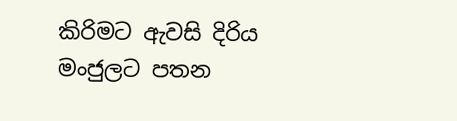කිරිමට ඇවසි දිරිය මංජුලට පතන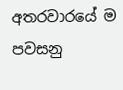අතරවාරයේ ම පවසනු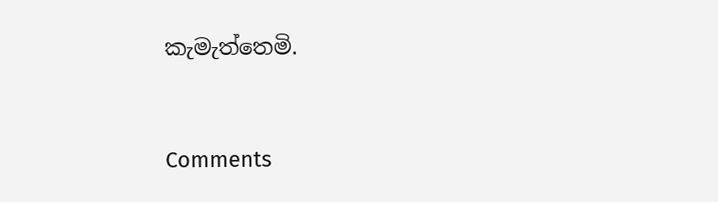කැමැත්තෙමි.



Comments